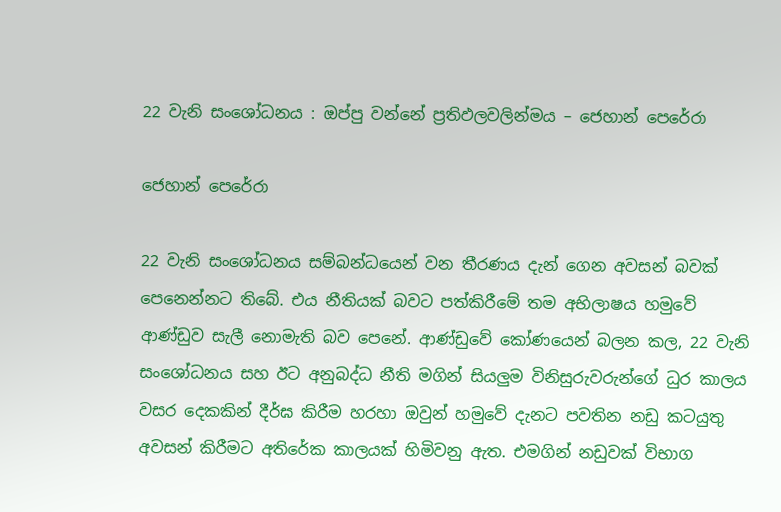22 වැනි සංශෝධනය : ඔප්පු වන්නේ ප්‍රතිඵලවලින්මය – ජෙහාන් පෙරේරා

ජෙහාන් පෙරේරා

22 වැනි සංශෝධනය සම්බන්ධයෙන් වන තීරණය දැන් ගෙන අවසන් බවක් පෙනෙන්නට තිබේ. එය නීතියක් බවට පත්කිරීමේ තම අභිලාෂය හමුවේ ආණ්ඩුව සැලී නොමැති බව පෙනේ. ආණ්ඩුවේ කෝණයෙන් බලන කල, 22 වැනි සංශෝධනය සහ ඊට අනුබද්ධ නීති මගින් සියලුම විනිසුරුවරුන්ගේ ධුර කාලය වසර දෙකකින් දීර්ඝ කිරීම හරහා ඔවුන් හමුවේ දැනට පවතින නඩු කටයුතු අවසන් කිරීමට අතිරේක කාලයක් හිමිවනු ඇත. එමගින් නඩුවක් විභාග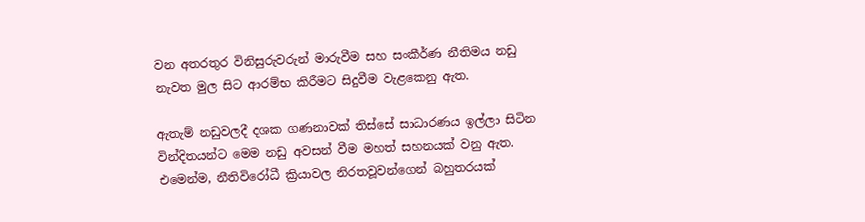වන අතරතුර විනිසුරුවරුන් මාරුවීම සහ සංකීර්ණ නීතිමය නඩු නැවත මුල සිට ආරම්භ කිරීමට සිදුවීම වැළකෙනු ඇත.

ඇතැම් නඩුවලදී දශක ගණනාවක් තිස්සේ සාධාරණය ඉල්ලා සිටින වින්දිතයන්ට මෙම නඩු අවසන් වීම මහත් සහනයක් වනු ඇත. එමෙන්ම, නීතිවිරෝධී ක්‍රියාවල නිරතවූවන්ගෙන් බහුතරයක්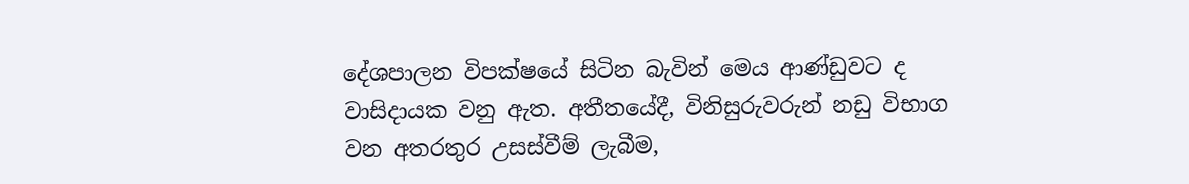දේශපාලන විපක්ෂයේ සිටින බැවින් මෙය ආණ්ඩුවට ද වාසිදායක වනු ඇත. අතීතයේදී, විනිසුරුවරුන් නඩු විභාග වන අතරතුර උසස්වීම් ලැබීම,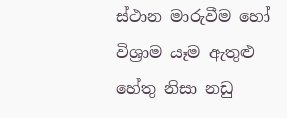ස්ථාන මාරුවීම හෝ විශ්‍රාම යෑම ඇතුළු හේතු නිසා නඩු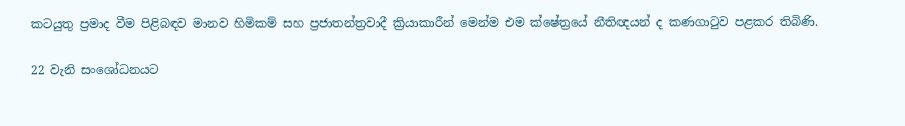කටයුතු ප්‍රමාද වීම පිළිබඳව මානව හිමිකම් සහ ප්‍රජාතන්ත්‍රවාදී ක්‍රියාකාරීන් මෙන්ම එම ක්ෂේත්‍රයේ නීතිඥයන් ද කණගාටුව පළකර තිබිණි.

22 වැනි සංශෝධනයට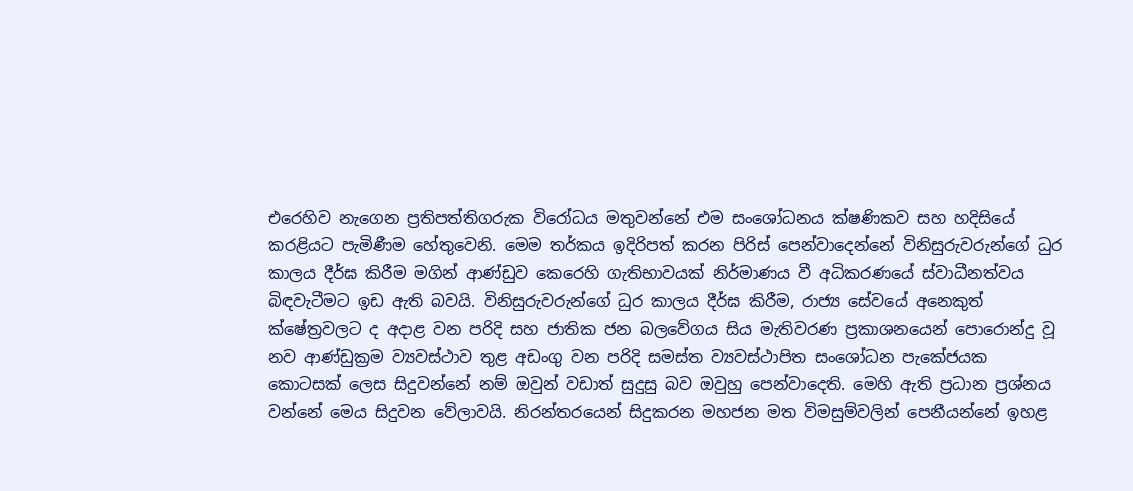එරෙහිව නැගෙන ප්‍රතිපත්තිගරුක විරෝධය මතුවන්නේ එම සංශෝධනය ක්ෂණිකව සහ හදිසියේ කරළියට පැමිණීම හේතුවෙනි. මෙම තර්කය ඉදිරිපත් කරන පිරිස් පෙන්වාදෙන්නේ විනිසුරුවරුන්ගේ ධුර කාලය දීර්ඝ කිරීම මගින් ආණ්ඩුව කෙරෙහි ගැතිභාවයක් නිර්මාණය වී අධිකරණයේ ස්වාධීනත්වය බිඳවැටීමට ඉඩ ඇති බවයි. විනිසුරුවරුන්ගේ ධුර කාලය දීර්ඝ කිරීම, රාජ්‍ය සේවයේ අනෙකුත් ක්ෂේත්‍රවලට ද අදාළ වන පරිදි සහ ජාතික ජන බලවේගය සිය මැතිවරණ ප්‍රකාශනයෙන් පොරොන්දු වූ නව ආණ්ඩුක්‍රම ව්‍යවස්ථාව තුළ අඩංගු වන පරිදි සමස්ත ව්‍යවස්ථාපිත සංශෝධන පැකේජයක කොටසක් ලෙස සිදුවන්නේ නම් ඔවුන් වඩාත් සුදුසු බව ඔවුහු පෙන්වාදෙති. මෙහි ඇති ප්‍රධාන ප්‍රශ්නය වන්නේ මෙය සිදුවන වේලාවයි. නිරන්තරයෙන් සිදුකරන මහජන මත විමසුම්වලින් පෙනීයන්නේ ඉහළ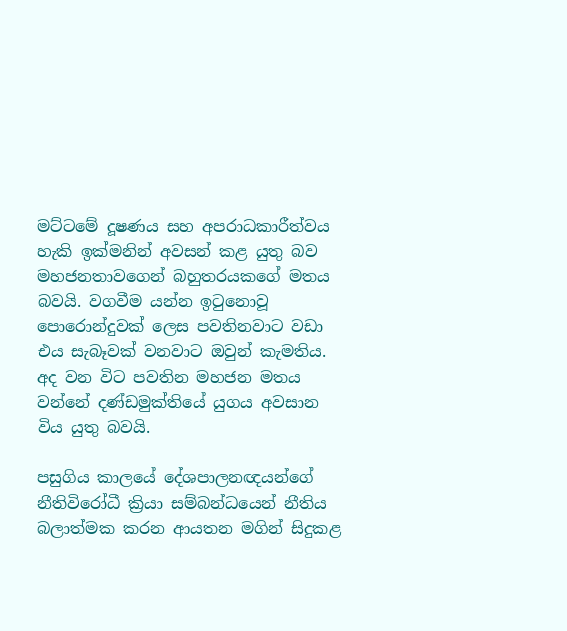මට්ටමේ දූෂණය සහ අපරාධකාරීත්වය හැකි ඉක්මනින් අවසන් කළ යුතු බව මහජනතාවගෙන් බහුතරයකගේ මතය බවයි. වගවීම යන්න ඉටුනොවූ පොරොන්දුවක් ලෙස පවතිනවාට වඩා එය සැබෑවක් වනවාට ඔවුන් කැමතිය. අද වන විට පවතින මහජන මතය වන්නේ දණ්ඩමුක්තියේ යුගය අවසාන විය යුතු බවයි.

පසුගිය කාලයේ දේශපාලනඥයන්ගේ නීතිවිරෝධී ක්‍රියා සම්බන්ධයෙන් නීතිය බලාත්මක කරන ආයතන මගින් සිදුකළ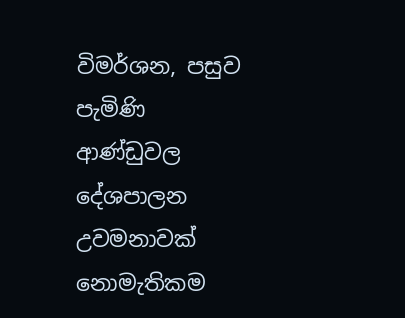විමර්ශන, පසුව පැමිණි ආණ්ඩුවල දේශපාලන උවමනාවක් නොමැතිකම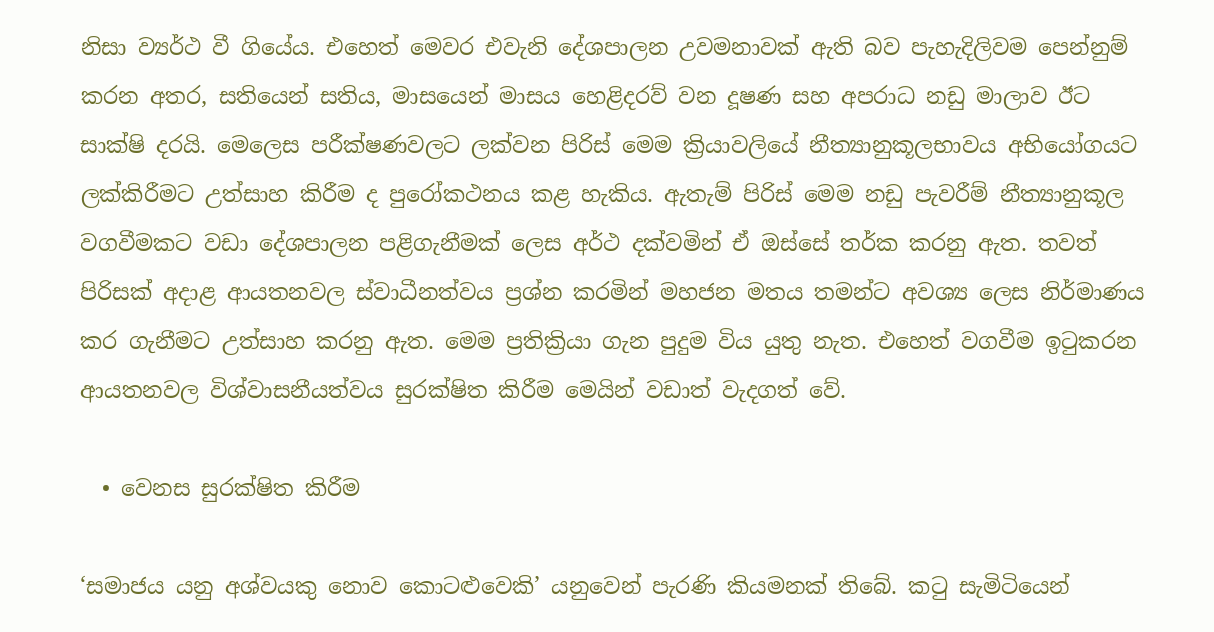නිසා ව්‍යර්ථ වී ගියේය. එහෙත් මෙවර එවැනි දේශපාලන උවමනාවක් ඇති බව පැහැදිලිවම පෙන්නුම් කරන අතර, සතියෙන් සතිය, මාසයෙන් මාසය හෙළිදරව් වන දූෂණ සහ අපරාධ නඩු මාලාව ඊට සාක්ෂි දරයි. මෙලෙස පරීක්ෂණවලට ලක්වන පිරිස් මෙම ක්‍රියාවලියේ නීත්‍යානුකූලභාවය අභියෝගයට ලක්කිරීමට උත්සාහ කිරීම ද පුරෝකථනය කළ හැකිය. ඇතැම් පිරිස් මෙම නඩු පැවරීම් නීත්‍යානුකූල වගවීමකට වඩා දේශපාලන පළිගැනීමක් ලෙස අර්ථ දක්වමින් ඒ ඔස්සේ තර්ක කරනු ඇත. තවත් පිරිසක් අදාළ ආයතනවල ස්වාධීනත්වය ප්‍රශ්න කරමින් මහජන මතය තමන්ට අවශ්‍ය ලෙස නිර්මාණය කර ගැනීමට උත්සාහ කරනු ඇත. මෙම ප්‍රතික්‍රියා ගැන පුදුම විය යුතු නැත. එහෙත් වගවීම ඉටුකරන ආයතනවල විශ්වාසනීයත්වය සුරක්ෂිත කිරීම මෙයින් වඩාත් වැදගත් වේ.

  • වෙනස සුරක්ෂිත කිරීම

‘සමාජය යනු අශ්වයකු නොව කොටළුවෙකි’ යනුවෙන් පැරණි කියමනක් තිබේ. කටු සැමිටියෙන්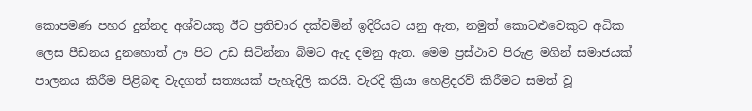කොපමණ පහර දුන්නද අශ්වයකු ඊට ප්‍රතිචාර දක්වමින් ඉදිරියට යනු ඇත, නමුත් කොටළුවෙකුට අධික ලෙස පීඩනය දුනහොත් ඌ පිට උඩ සිටින්නා බිමට ඇද දමනු ඇත. මෙම ප්‍රස්ථාව පිරුළ මගින් සමාජයක් පාලනය කිරීම පිළිබඳ වැදගත් සත්‍යයක් පැහැදිලි කරයි. වැරදි ක්‍රියා හෙළිදරව් කිරීමට සමත් වූ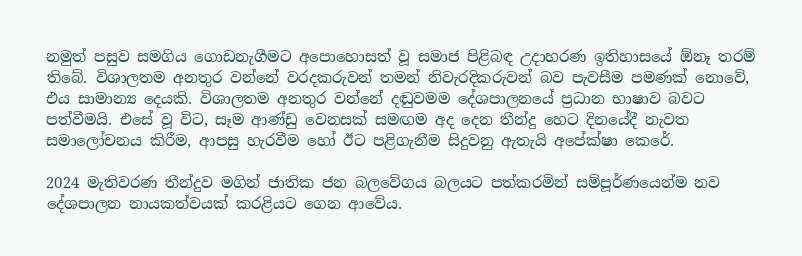නමුත් පසුව සමගිය ගොඩනැගීමට අපොහොසත් වූ සමාජ පිළිබඳ උදාහරණ ඉතිහාසයේ ඕනෑ තරම් තිබේ. විශාලතම අනතුර වන්නේ වරදකරුවන් තමන් නිවැරදිකරුවන් බව පැවසීම පමණක් නොවේ, එය සාමාන්‍ය දෙයකි. විශාලතම අනතුර වන්නේ දඬුවමම දේශපාලනයේ ප්‍රධාන භාෂාව බවට පත්වීමයි. එසේ වූ විට, සෑම ආණ්ඩු වෙනසක් සමඟම අද දෙන තීන්දු හෙට දිනයේදී නැවත සමාලෝචනය කිරීම, ආපසු හැරවීම හෝ ඊට පළිගැනීම සිදුවනු ඇතැයි අපේක්ෂා කෙරේ.

2024 මැතිවරණ තීන්දුව මගින් ජාතික ජන බලවේගය බලයට පත්කරමින් සම්පූර්ණයෙන්ම නව දේශපාලන නායකත්වයක් කරළියට ගෙන ආවේය.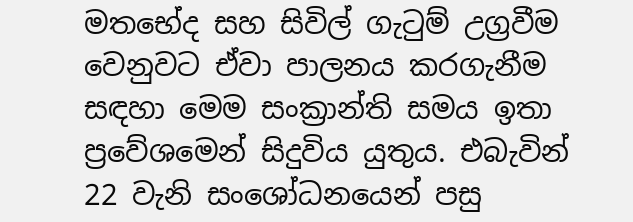මතභේද සහ සිවිල් ගැටුම් උග්‍රවීම වෙනුවට ඒවා පාලනය කරගැනීම සඳහා මෙම සංක්‍රාන්ති සමය ඉතා ප්‍රවේශමෙන් සිදුවිය යුතුය. එබැවින් 22 වැනි සංශෝධනයෙන් පසු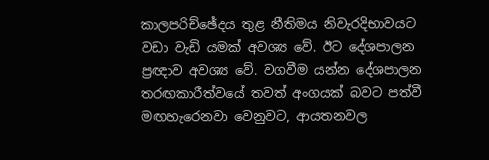කාලපරිච්ඡේදය තුළ නීතිමය නිවැරදිභාවයට වඩා වැඩි යමක් අවශ්‍ය වේ. ඊට දේශපාලන ප්‍රඥාව අවශ්‍ය වේ. වගවීම යන්න දේශපාලන තරඟකාරීත්වයේ තවත් අංගයක් බවට පත්වී මඟහැරෙනවා වෙනුවට, ආයතනවල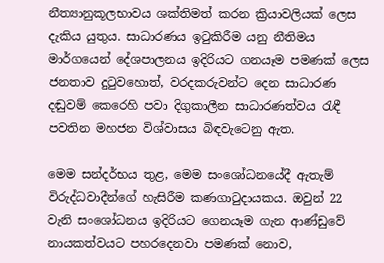නීත්‍යානුකූලභාවය ශක්තිමත් කරන ක්‍රියාවලියක් ලෙස දැකිය යුතුය. සාධාරණය ඉටුකිරීම යනු නීතිමය මාර්ගයෙන් දේශපාලනය ඉදිරියට ගනයෑම පමණක් ලෙස ජනතාව දුටුවහොත්, වරදකරුවන්ට දෙන සාධාරණ දඬුවම් කෙරෙහි පවා දිගුකාලීන සාධාරණත්වය රැඳී පවතින මහජන විශ්වාසය බිඳවැටෙනු ඇත.

මෙම සන්දර්භය තුළ, මෙම සංශෝධනයේදී ඇතැම් විරුද්ධවාදීන්ගේ හැසිරීම කණගාටුදායකය. ඔවුන් 22 වැනි සංශෝධනය ඉදිරියට ගෙනයෑම ගැන ආණ්ඩුවේ නායකත්වයට පහරදෙනවා පමණක් නොව,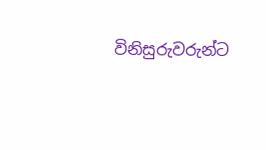විනිසුරුවරුන්ට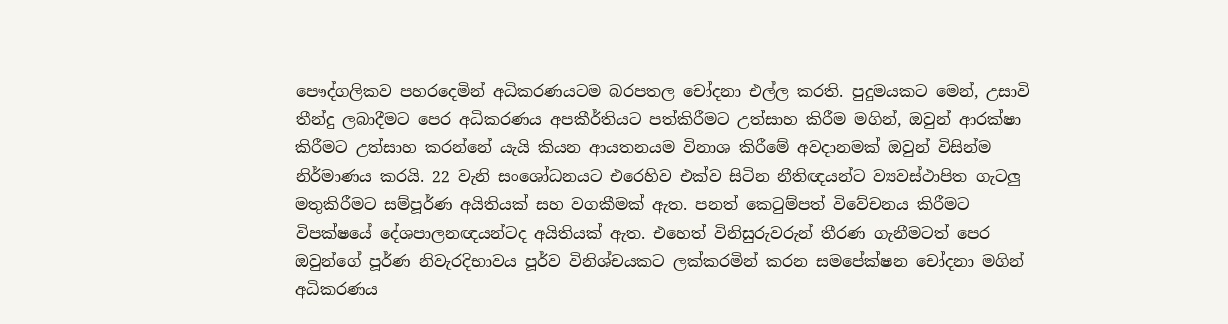පෞද්ගලිකව පහරදෙමින් අධිකරණයටම බරපතල චෝදනා එල්ල කරති. පුදුමයකට මෙන්, උසාවි තීන්දු ලබාදීමට පෙර අධිකරණය අපකීර්තියට පත්කිරීමට උත්සාහ කිරීම මගින්, ඔවුන් ආරක්ෂා කිරීමට උත්සාහ කරන්නේ යැයි කියන ආයතනයම විනාශ කිරීමේ අවදානමක් ඔවුන් විසින්ම නිර්මාණය කරයි. 22 වැනි සංශෝධනයට එරෙහිව එක්ව සිටින නීතිඥයන්ට ව්‍යවස්ථාපිත ගැටලු මතුකිරීමට සම්පූර්ණ අයිතියක් සහ වගකීමක් ඇත. පනත් කෙටුම්පත් විවේචනය කිරීමට විපක්ෂයේ දේශපාලනඥයන්ටද අයිතියක් ඇත. එහෙත් විනිසුරුවරුන් තීරණ ගැනීමටත් පෙර ඔවුන්ගේ පූර්ණ නිවැරදිභාවය පූර්ව විනිශ්චයකට ලක්කරමින් කරන සමපේක්ෂන චෝදනා මගින් අධිකරණය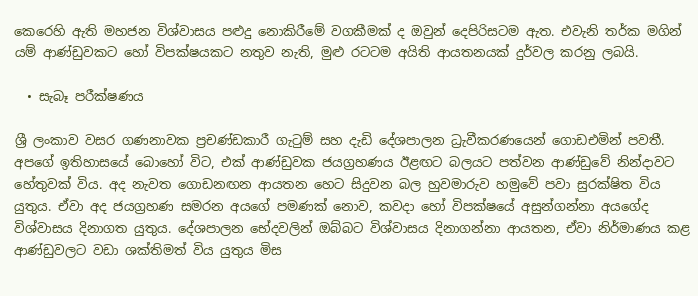කෙරෙහි ඇති මහජන විශ්වාසය පළුදු නොකිරීමේ වගකීමක් ද ඔවුන් දෙපිරිසටම ඇත. එවැනි තර්ක මගින් යම් ආණ්ඩුවකට හෝ විපක්ෂයකට නතුව නැති, මුළු රටටම අයිති ආයතනයක් දුර්වල කරනු ලබයි.

  • සැබෑ පරීක්ෂණය

ශ්‍රී ලංකාව වසර ගණනාවක ප්‍රචණ්ඩකාරී ගැටුම් සහ දැඩි දේශපාලන ධ්‍රැවීකරණයෙන් ගොඩඑමින් පවතී. අපගේ ඉතිහාසයේ බොහෝ විට, එක් ආණ්ඩුවක ජයග්‍රහණය ඊළඟට බලයට පත්වන ආණ්ඩුවේ නින්දාවට හේතුවක් විය. අද නැවත ගොඩනඟන ආයතන හෙට සිදුවන බල හුවමාරුව හමුවේ පවා සුරක්ෂිත විය යුතුය. ඒවා අද ජයග්‍රහණ සමරන අයගේ පමණක් නොව, කවදා හෝ විපක්ෂයේ අසුන්ගන්නා අයගේද විශ්වාසය දිනාගත යුතුය. දේශපාලන භේදවලින් ඔබ්බට විශ්වාසය දිනාගන්නා ආයතන, ඒවා නිර්මාණය කළ ආණ්ඩුවලට වඩා ශක්තිමත් විය යුතුය මිස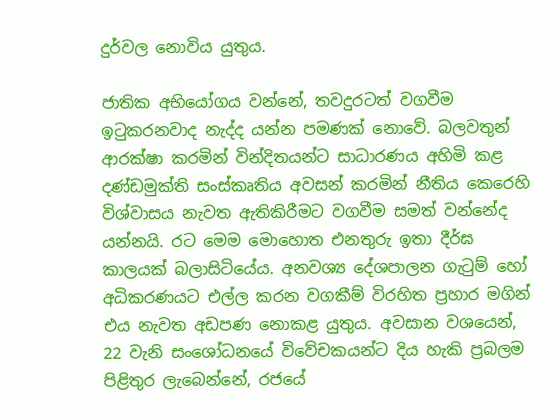දුර්වල නොවිය යුතුය.

ජාතික අභියෝගය වන්නේ, තවදුරටත් වගවීම ඉටුකරනවාද නැද්ද යන්න පමණක් නොවේ. බලවතුන් ආරක්ෂා කරමින් වින්දිතයන්ට සාධාරණය අහිමි කළ දණ්ඩමුක්ති සංස්කෘතිය අවසන් කරමින් නීතිය කෙරෙහි විශ්වාසය නැවත ඇතිකිරීමට වගවීම සමත් වන්නේද යන්නයි. රට මෙම මොහොත එනතුරු ඉතා දීර්ඝ කාලයක් බලාසිටියේය. අනවශ්‍ය දේශපාලන ගැටුම් හෝ අධිකරණයට එල්ල කරන වගකීම් විරහිත ප්‍රහාර මගින් එය නැවත අඩපණ නොකළ යුතුය. අවසාන වශයෙන්, 22 වැනි සංශෝධනයේ විවේචකයන්ට දිය හැකි ප්‍රබලම පිළිතුර ලැබෙන්නේ, රජයේ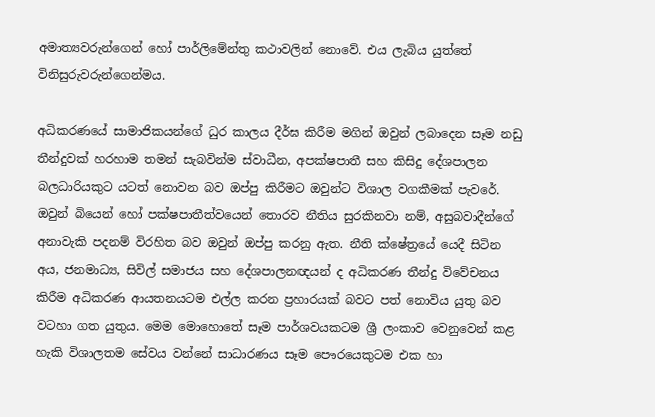අමාත්‍යවරුන්ගෙන් හෝ පාර්ලිමේන්තු කථාවලින් නොවේ. එය ලැබිය යුත්තේ විනිසුරුවරුන්ගෙන්මය.

අධිකරණයේ සාමාජිකයන්ගේ ධුර කාලය දීර්ඝ කිරීම මගින් ඔවුන් ලබාදෙන සෑම නඩු තීන්දුවක් හරහාම තමන් සැබවින්ම ස්වාධීන, අපක්ෂපාතී සහ කිසිදු දේශපාලන බලධාරියකුට යටත් නොවන බව ඔප්පු කිරීමට ඔවුන්ට විශාල වගකීමක් පැවරේ. ඔවුන් බියෙන් හෝ පක්ෂපාතීත්වයෙන් තොරව නීතිය සුරකිනවා නම්, අසුබවාදීන්ගේ අනාවැකි පදනම් විරහිත බව ඔවුන් ඔප්පු කරනු ඇත. නීති ක්ෂේත්‍රයේ යෙදී සිටින අය, ජනමාධ්‍ය, සිවිල් සමාජය සහ දේශපාලනඥයන් ද අධිකරණ තීන්දු විවේචනය කිරීම අධිකරණ ආයතනයටම එල්ල කරන ප්‍රහාරයක් බවට පත් නොවිය යුතු බව වටහා ගත යුතුය. මෙම මොහොතේ සෑම පාර්ශවයකටම ශ්‍රී ලංකාව වෙනුවෙන් කළ හැකි විශාලතම සේවය වන්නේ සාධාරණය සෑම පෞරයෙකුටම එක හා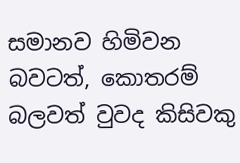සමානව හිමිවන බවටත්, කොතරම් බලවත් වුවද කිසිවකු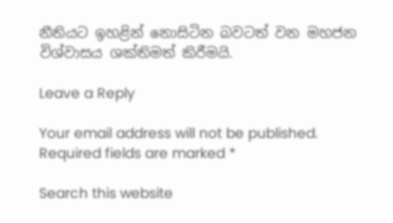නීතියට ඉහළින් නොසිටින බවටත් වන මහජන විශ්වාසය ශක්තිමත් කිරීමයි.

Leave a Reply

Your email address will not be published. Required fields are marked *

Search this website